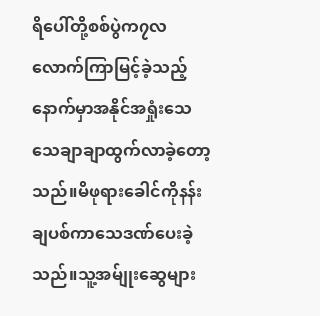ရိပေါ်တို့စစ်ပွဲက၇လလောက်ကြာမြင့်ခဲ့သည့်နောက်မှာအနိုင်အရှုံးသေသေချာချာထွက်လာခဲ့တော့သည်။မိဖုရားခေါင်ကိုနန်းချပစ်ကာသေဒဏ်ပေးခဲ့သည်။သူ့အမ်ျုးဆွေများ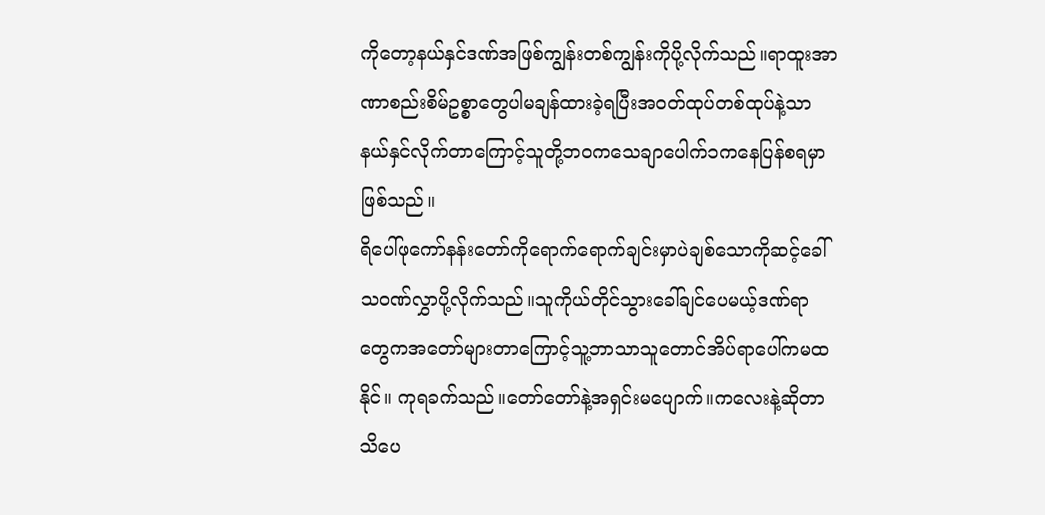ကိုတော့နယ်နှင်ဒဏ်အဖြစ်ကျွန်းတစ်ကျွန်းကိုပို့လိုက်သည်။ရာထူးအာဏာစည်းစိမ်ဥစ္စာတွေပါမချန်ထားခဲ့ရပြီးအဝတ်ထုပ်တစ်ထုပ်နဲ့သာနယ်နှင်လိုက်တာကြောင့်သူတို့ဘဝကသေချာပေါက်၁ကနေပြန်စရမှာဖြစ်သည်။
ရိပေါ်ဖုကော်နန်းတော်ကိုရောက်ရောက်ချင်းမှာပဲချစ်သောကိုဆင့်ခေါ်သဝဏ်လွှာပို့လိုက်သည်။သူကိုယ်တိုင်သွားခေါ်ချင်ပေမယ့်ဒဏ်ရာတွေကအတော်များတာကြောင့်သူ့ဘာသာသူတောင်အိပ်ရာပေါ်ကမထနိုင်။ ကုရခက်သည်။တော်တော်နဲ့အရှင်းမပျောက်။ကလေးနဲ့ဆိုတာသိပေ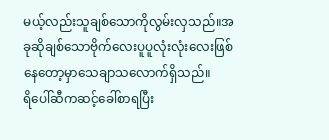မယ့်လည်းသူချစ်သောကိုလွမ်းလှသည်။အခုဆိုချစ်သောဗိုက်လေးပူပူလုံးလုံးလေးဖြစ်နေတော့မှာသေချာသလောက်ရှိသည်။
ရိပေါ်ဆီကဆင့်ခေါ်စာရပြီး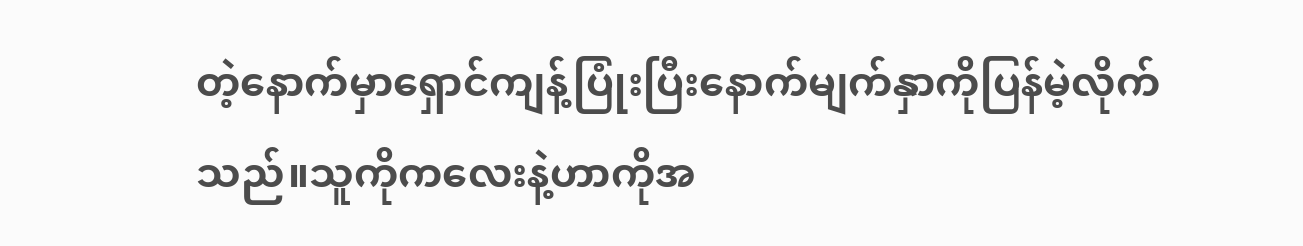တဲ့နောက်မှာရှောင်ကျန့်ပြုံးပြီးနောက်မျက်နှာကိုပြန်မဲ့လိုက်သည်။သူကိုကလေးနဲ့ဟာကိုအ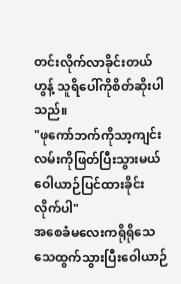တင်းလိုက်လာခိုင်းတယ် ဟွန့် သူရိပေါ်ကိုစိတ်ဆိုးပါသည်။
"ဖုကော်ဘက်ကိုသာ့ကျင်းလမ်းကိုဖြတ်ပြီးသွားမယ် ဝေါယာဉ်ပြင်ထားခိုင်းလိုက်ပါ"
အစေခံမလေးကရိုရိုသေသေထွက်သွားပြီးဝေါယာဉ်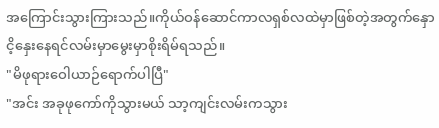အကြောင်းသွားကြားသည်။ကိုယ်ဝန်ဆောင်ကာလရှစ်လထဲမှာဖြစ်တဲ့အတွက်နှောငိ့နှေးနေရင်လမ်းမှာမွေးမှာစိုးရိမ်ရသည်။
"မိဖုရားဝေါယာဉ်ရောက်ပါပြီ"
"အင်း အခုဖုကော်ကိုသွားမယ် သာ့ကျင်းလမ်းကသွား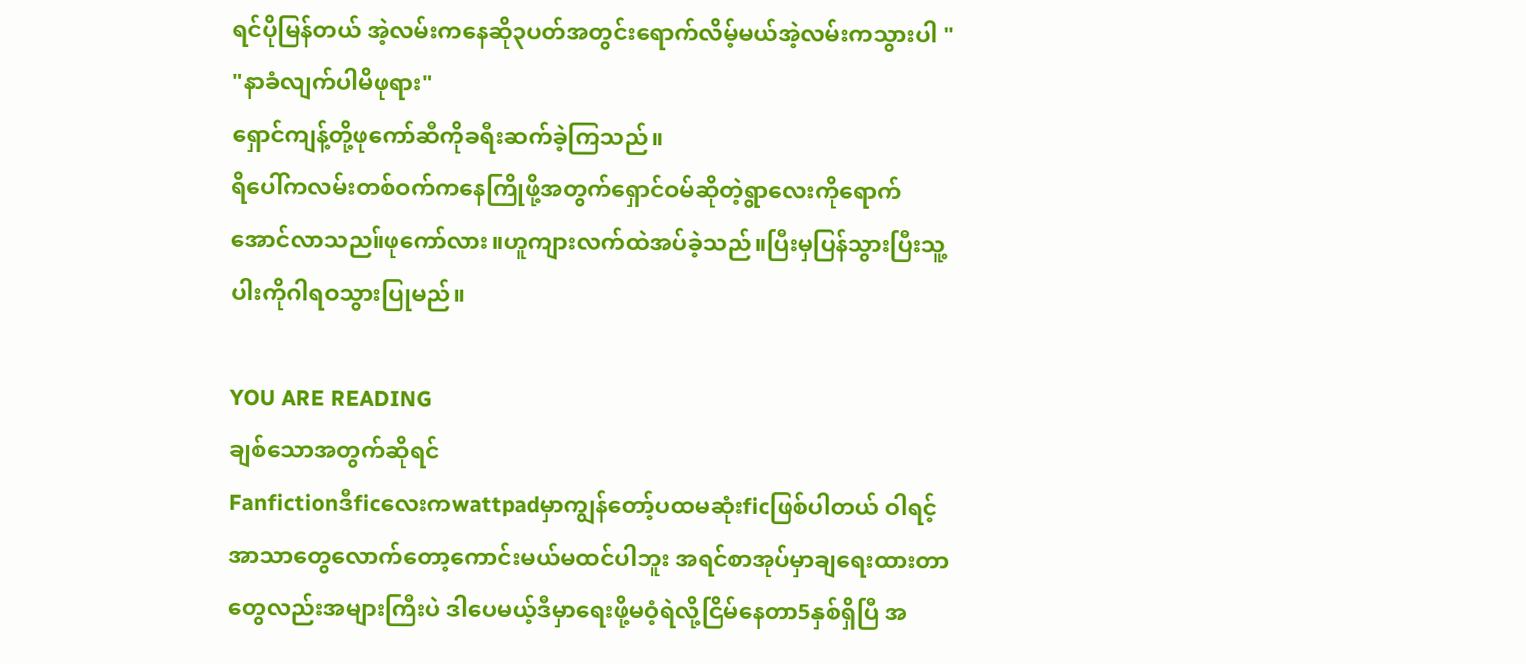ရင်ပိုမြန်တယ် အဲ့လမ်းကနေဆို၃ပတ်အတွင်းရောက်လိမ့်မယ်အဲ့လမ်းကသွားပါ "
"နာခံလျက်ပါမိဖုရား"
ရှောင်ကျန့်တို့ဖုကော်ဆီကိုခရီးဆက်ခဲ့ကြသည်။
ရိပေါ်ကလမ်းတစ်ဝက်ကနေကြိုဖို့အတွက်ရှောင်ဝမ်ဆိုတဲ့ရွာလေးကိုရောက်အောင်လာသည။်ဖုကော်လား။ဟူကျားလက်ထဲအပ်ခဲ့သည်။ပြီးမှပြန်သွားပြီးသူ့ပါးကိုဂါရဝသွားပြုမည်။

YOU ARE READING
ချစ်သောအတွက်ဆိုရင်
Fanfictionဒီficလေးကwattpadမှာကျွန်တော့်ပထမဆုံးficဖြစ်ပါတယ် ဝါရင့်အာသာတွေလောက်တော့ကောင်းမယ်မထင်ပါဘူး အရင်စာအုပ်မှာချရေးထားတာတွေလည်းအများကြီးပဲ ဒါပေမယ့်ဒီမှာရေးဖို့မဝံ့ရဲလို့ငြိမ်နေတာ5နှစ်ရှိပြီ အ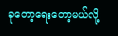ခုတော့ရေးတော့မယ်လို့